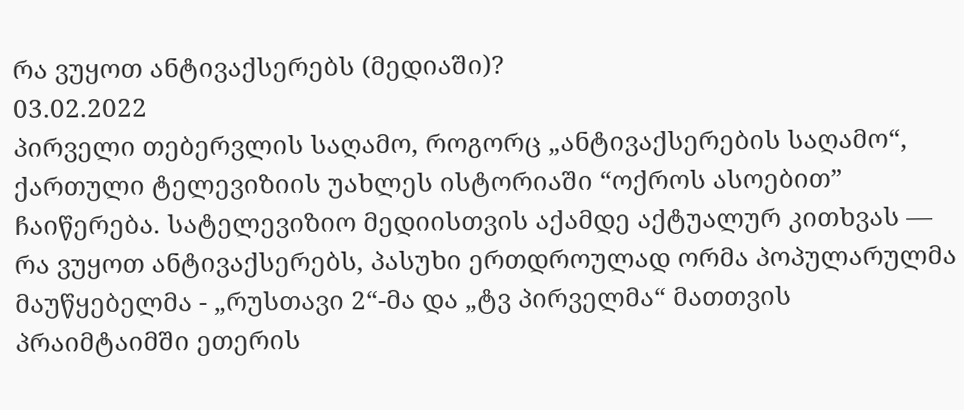რა ვუყოთ ანტივაქსერებს (მედიაში)?
03.02.2022
პირველი თებერვლის საღამო, როგორც „ანტივაქსერების საღამო“, ქართული ტელევიზიის უახლეს ისტორიაში “ოქროს ასოებით” ჩაიწერება. სატელევიზიო მედიისთვის აქამდე აქტუალურ კითხვას — რა ვუყოთ ანტივაქსერებს, პასუხი ერთდროულად ორმა პოპულარულმა მაუწყებელმა - „რუსთავი 2“-მა და „ტვ პირველმა“ მათთვის პრაიმტაიმში ეთერის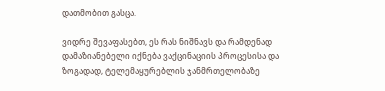დათმობით გასცა.

ვიდრე შევაფასებთ, ეს რას ნიშნავს და რამდენად დამაზიანებელი იქნება ვაქცინაციის პროცესისა და ზოგადად, ტელემაყურებლის ჯანმრთელობაზე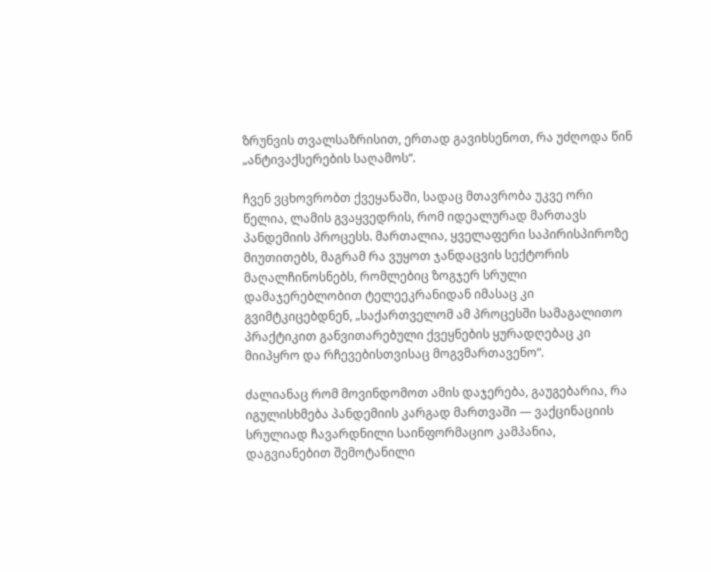ზრუნვის თვალსაზრისით, ერთად გავიხსენოთ, რა უძღოდა წინ „ანტივაქსერების საღამოს“.

ჩვენ ვცხოვრობთ ქვეყანაში, სადაც მთავრობა უკვე ორი წელია, ლამის გვაყვედრის, რომ იდეალურად მართავს პანდემიის პროცესს. მართალია, ყველაფერი საპირისპიროზე მიუთითებს, მაგრამ რა ვუყოთ ჯანდაცვის სექტორის მაღალჩინოსნებს, რომლებიც ზოგჯერ სრული დამაჯერებლობით ტელეეკრანიდან იმასაც კი გვიმტკიცებდნენ, „საქართველომ ამ პროცესში სამაგალითო პრაქტიკით განვითარებული ქვეყნების ყურადღებაც კი მიიპყრო და რჩევებისთვისაც მოგვმართავენო“.

ძალიანაც რომ მოვინდომოთ ამის დაჯერება, გაუგებარია, რა იგულისხმება პანდემიის კარგად მართვაში — ვაქცინაციის სრულიად ჩავარდნილი საინფორმაციო კამპანია, დაგვიანებით შემოტანილი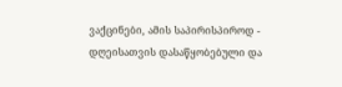ვაქცინები, ამის საპირისპიროდ - დღეისათვის დასაწყობებული და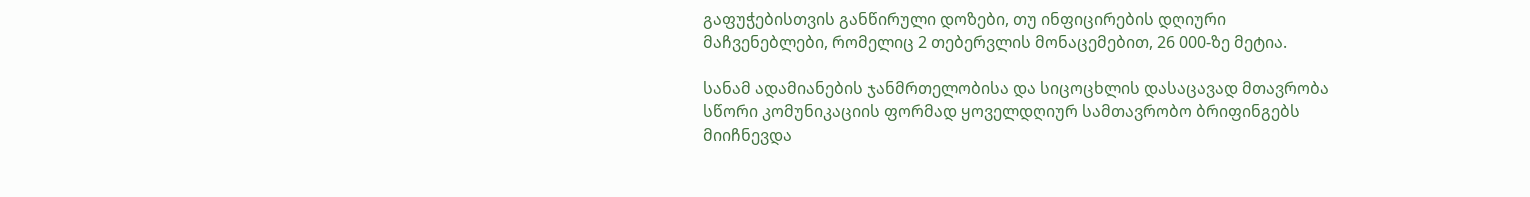გაფუჭებისთვის განწირული დოზები, თუ ინფიცირების დღიური მაჩვენებლები, რომელიც 2 თებერვლის მონაცემებით, 26 000-ზე მეტია.

სანამ ადამიანების ჯანმრთელობისა და სიცოცხლის დასაცავად მთავრობა სწორი კომუნიკაციის ფორმად ყოველდღიურ სამთავრობო ბრიფინგებს მიიჩნევდა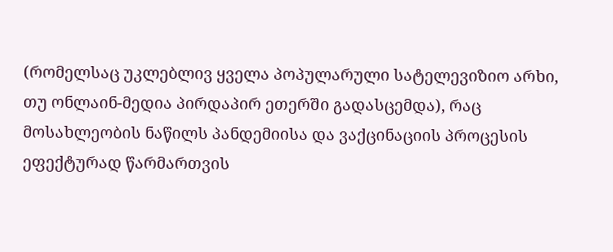(რომელსაც უკლებლივ ყველა პოპულარული სატელევიზიო არხი, თუ ონლაინ-მედია პირდაპირ ეთერში გადასცემდა), რაც მოსახლეობის ნაწილს პანდემიისა და ვაქცინაციის პროცესის ეფექტურად წარმართვის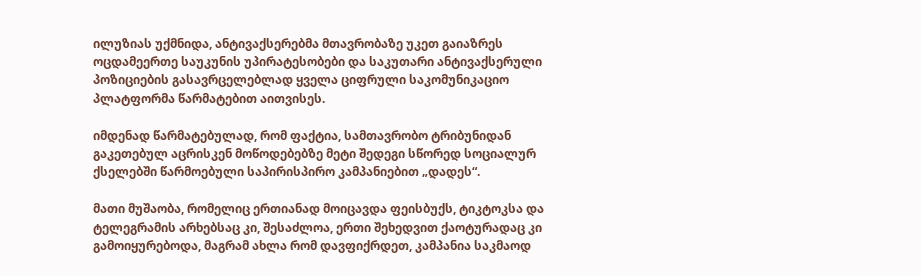ილუზიას უქმნიდა, ანტივაქსერებმა მთავრობაზე უკეთ გაიაზრეს ოცდამეერთე საუკუნის უპირატესობები და საკუთარი ანტივაქსერული პოზიციების გასავრცელებლად ყველა ციფრული საკომუნიკაციო პლატფორმა წარმატებით აითვისეს.

იმდენად წარმატებულად, რომ ფაქტია, სამთავრობო ტრიბუნიდან გაკეთებულ აცრისკენ მოწოდებებზე მეტი შედეგი სწორედ სოციალურ ქსელებში წარმოებული საპირისპირო კამპანიებით „დადეს“.

მათი მუშაობა, რომელიც ერთიანად მოიცავდა ფეისბუქს, ტიკტოკსა და ტელეგრამის არხებსაც კი, შესაძლოა, ერთი შეხედვით ქაოტურადაც კი გამოიყურებოდა, მაგრამ ახლა რომ დავფიქრდეთ, კამპანია საკმაოდ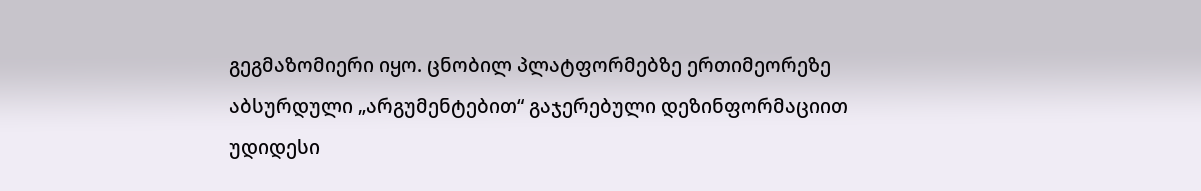გეგმაზომიერი იყო. ცნობილ პლატფორმებზე ერთიმეორეზე აბსურდული „არგუმენტებით“ გაჯერებული დეზინფორმაციით უდიდესი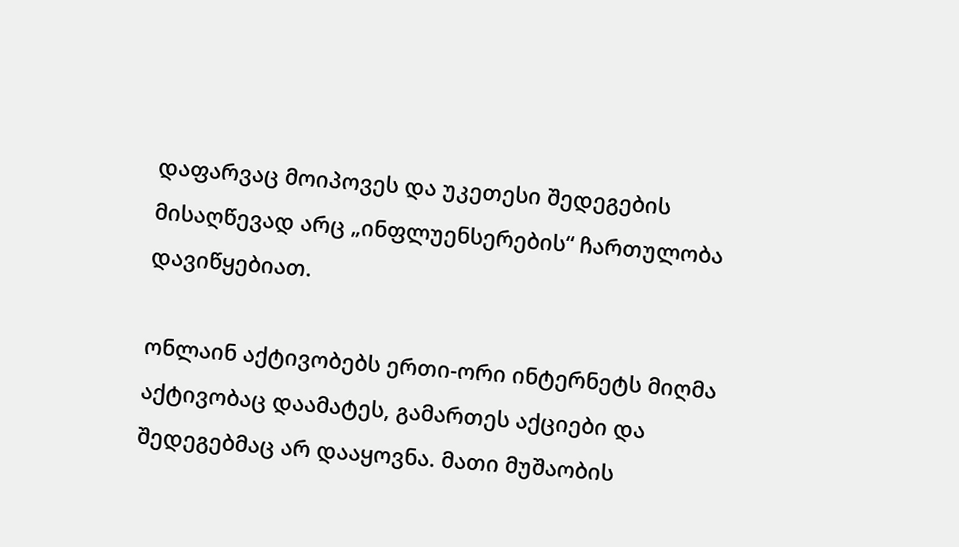დაფარვაც მოიპოვეს და უკეთესი შედეგების მისაღწევად არც „ინფლუენსერების“ ჩართულობა დავიწყებიათ.

ონლაინ აქტივობებს ერთი-ორი ინტერნეტს მიღმა აქტივობაც დაამატეს, გამართეს აქციები და შედეგებმაც არ დააყოვნა. მათი მუშაობის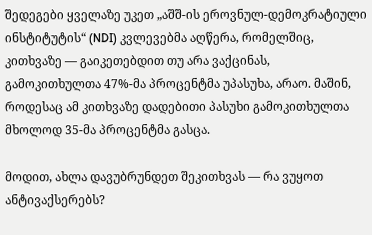შედეგები ყველაზე უკეთ „აშშ-ის ეროვნულ-დემოკრატიული ინსტიტუტის“ (NDI) კვლევებმა აღწერა, რომელშიც, კითხვაზე — გაიკეთებდით თუ არა ვაქცინას, გამოკითხულთა 47%-მა პროცენტმა უპასუხა, არაო. მაშინ, როდესაც ამ კითხვაზე დადებითი პასუხი გამოკითხულთა მხოლოდ 35-მა პროცენტმა გასცა.

მოდით, ახლა დავუბრუნდეთ შეკითხვას — რა ვუყოთ ანტივაქსერებს?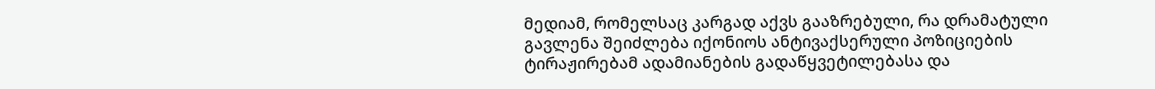მედიამ, რომელსაც კარგად აქვს გააზრებული, რა დრამატული გავლენა შეიძლება იქონიოს ანტივაქსერული პოზიციების ტირაჟირებამ ადამიანების გადაწყვეტილებასა და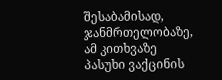შესაბამისად, ჯანმრთელობაზე, ამ კითხვაზე პასუხი ვაქცინის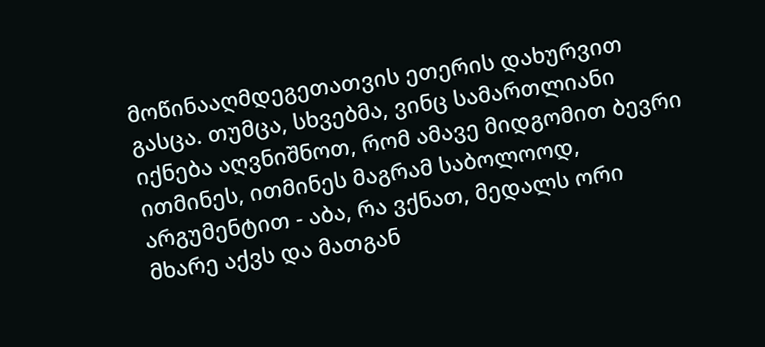მოწინააღმდეგეთათვის ეთერის დახურვით გასცა. თუმცა, სხვებმა, ვინც სამართლიანი იქნება აღვნიშნოთ, რომ ამავე მიდგომით ბევრი ითმინეს, ითმინეს მაგრამ საბოლოოდ, არგუმენტით - აბა, რა ვქნათ, მედალს ორი მხარე აქვს და მათგან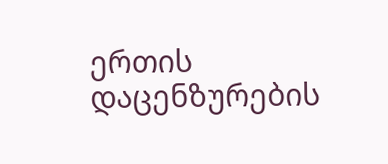ერთის დაცენზურების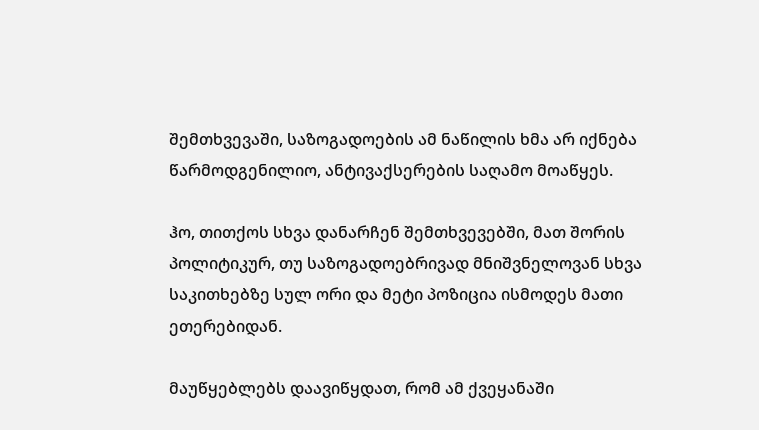შემთხვევაში, საზოგადოების ამ ნაწილის ხმა არ იქნება წარმოდგენილიო, ანტივაქსერების საღამო მოაწყეს.

ჰო, თითქოს სხვა დანარჩენ შემთხვევებში, მათ შორის პოლიტიკურ, თუ საზოგადოებრივად მნიშვნელოვან სხვა საკითხებზე სულ ორი და მეტი პოზიცია ისმოდეს მათი ეთერებიდან.

მაუწყებლებს დაავიწყდათ, რომ ამ ქვეყანაში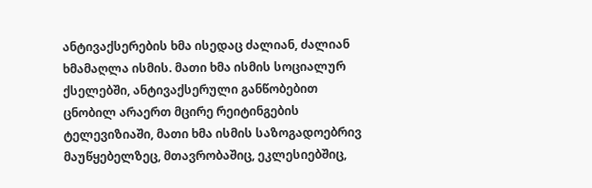ანტივაქსერების ხმა ისედაც ძალიან, ძალიან ხმამაღლა ისმის. მათი ხმა ისმის სოციალურ ქსელებში, ანტივაქსერული განწობებით ცნობილ არაერთ მცირე რეიტინგების ტელევიზიაში, მათი ხმა ისმის საზოგადოებრივ მაუწყებელზეც, მთავრობაშიც, ეკლესიებშიც,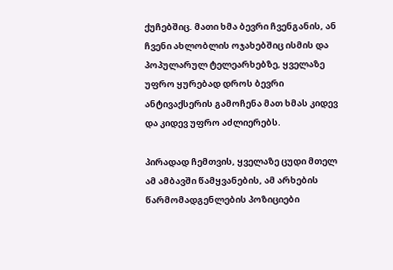ქუჩებშიც. მათი ხმა ბევრი ჩვენგანის, ან ჩვენი ახლობლის ოჯახებშიც ისმის და პოპულარულ ტელეარხებზე, ყველაზე უფრო ყურებად დროს ბევრი ანტივაქსერის გამოჩენა მათ ხმას კიდევ და კიდევ უფრო აძლიერებს.

პირადად ჩემთვის, ყველაზე ცუდი მთელ ამ ამბავში წამყვანების, ამ არხების წარმომადგენლების პოზიციები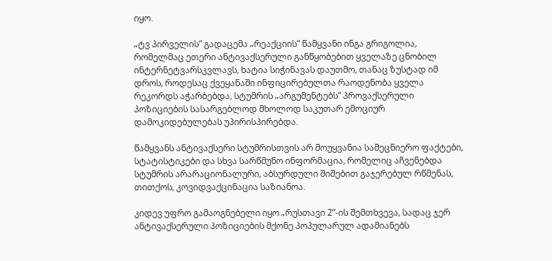იყო.

„ტვ პირველის“ გადაცემა „რეაქციის“ წამყვანი ინგა გრიგოლია, რომელმაც ეთერი ანტივაქსერული განწყობებით ყველაზე ცნობილ ინტერნეტვარსკვლავს, ხატია სიჭინავას დაუთმო, თანაც ზუსტად იმ დროს, როდესაც ქვეყანაში ინფიცირებულთა რაოდენობა ყველა რეკორდს აჭარბებდა, სტუმრის „არგუმენტებს“ პროვაქსერული პოზიციების სასარგებლოდ მხოლოდ საკუთარ ემოციურ დამოკიდებულებას უპირისპირებდა.

წამყვანს ანტივაქსერი სტუმრისთვის არ მოუყვანია სამეცნიერო ფაქტები, სტატისტიკები და სხვა სარწმუნო ინფორმაცია, რომელიც აჩვენებდა სტუმრის არარაციონალური, აბსურდული შიშებით გაჯერებულ რწმენას, თითქოს, კოვიდვაქცინაცია საზიანოა.

კიდევ უფრო გამაოგნებელი იყო „რუსთავი 2“-ის შემთხვევა, სადაც ჯერ ანტივაქსერული პოზიციების მქონე პოპულარულ ადამიანებს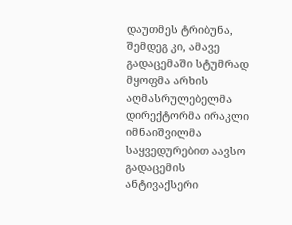დაუთმეს ტრიბუნა, შემდეგ კი, ამავე გადაცემაში სტუმრად მყოფმა არხის აღმასრულებელმა დირექტორმა ირაკლი იმნაიშვილმა საყვედურებით აავსო გადაცემის ანტივაქსერი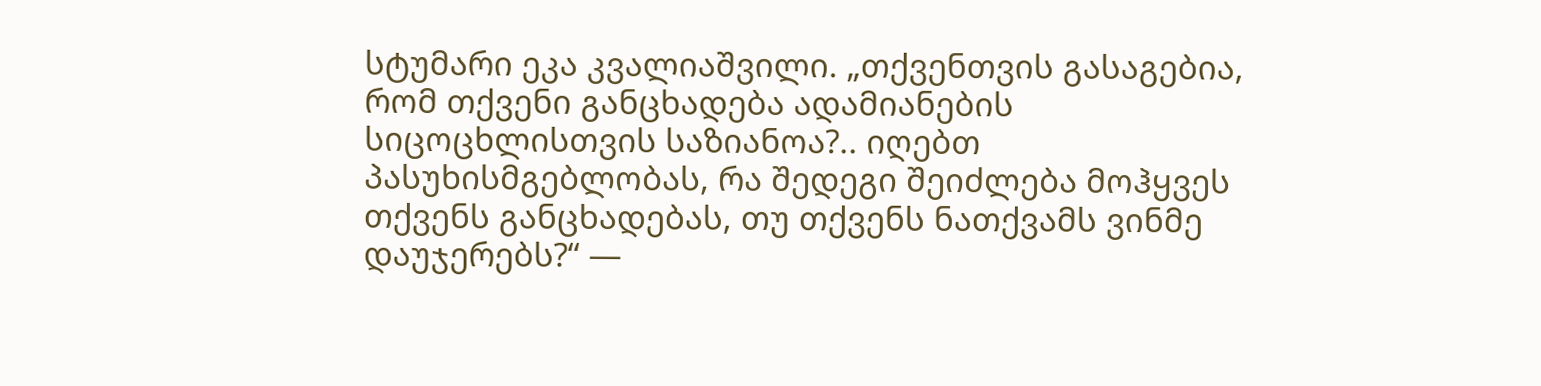სტუმარი ეკა კვალიაშვილი. „თქვენთვის გასაგებია, რომ თქვენი განცხადება ადამიანების სიცოცხლისთვის საზიანოა?.. იღებთ პასუხისმგებლობას, რა შედეგი შეიძლება მოჰყვეს თქვენს განცხადებას, თუ თქვენს ნათქვამს ვინმე დაუჯერებს?“ —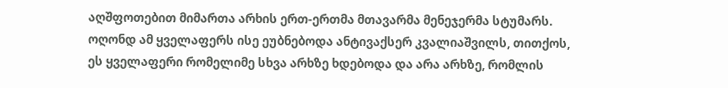აღშფოთებით მიმართა არხის ერთ-ერთმა მთავარმა მენეჯერმა სტუმარს. ოღონდ ამ ყველაფერს ისე ეუბნებოდა ანტივაქსერ კვალიაშვილს, თითქოს, ეს ყველაფერი რომელიმე სხვა არხზე ხდებოდა და არა არხზე, რომლის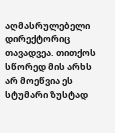აღმასრულებელი დირექტორიც თავადვეა. თითქოს სწორედ მის არხს არ მოეწვია ეს სტუმარი ზუსტად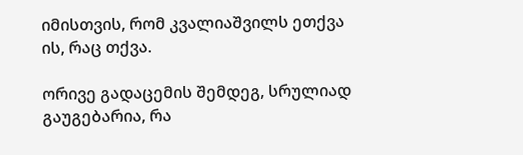იმისთვის, რომ კვალიაშვილს ეთქვა ის, რაც თქვა.

ორივე გადაცემის შემდეგ, სრულიად გაუგებარია, რა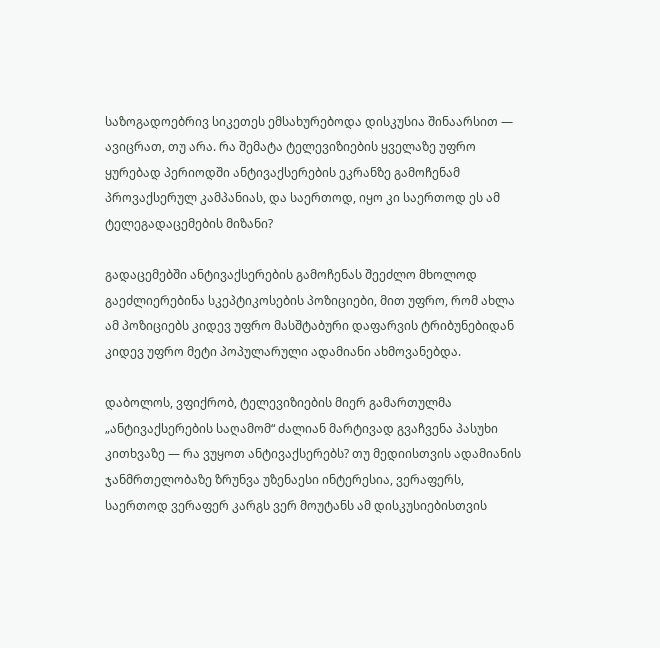საზოგადოებრივ სიკეთეს ემსახურებოდა დისკუსია შინაარსით — ავიცრათ, თუ არა. რა შემატა ტელევიზიების ყველაზე უფრო ყურებად პერიოდში ანტივაქსერების ეკრანზე გამოჩენამ პროვაქსერულ კამპანიას, და საერთოდ, იყო კი საერთოდ ეს ამ ტელეგადაცემების მიზანი?

გადაცემებში ანტივაქსერების გამოჩენას შეეძლო მხოლოდ გაეძლიერებინა სკეპტიკოსების პოზიციები, მით უფრო, რომ ახლა ამ პოზიციებს კიდევ უფრო მასშტაბური დაფარვის ტრიბუნებიდან კიდევ უფრო მეტი პოპულარული ადამიანი ახმოვანებდა.

დაბოლოს, ვფიქრობ, ტელევიზიების მიერ გამართულმა „ანტივაქსერების საღამომ“ ძალიან მარტივად გვაჩვენა პასუხი კითხვაზე — რა ვუყოთ ანტივაქსერებს? თუ მედიისთვის ადამიანის ჯანმრთელობაზე ზრუნვა უზენაესი ინტერესია, ვერაფერს, საერთოდ ვერაფერ კარგს ვერ მოუტანს ამ დისკუსიებისთვის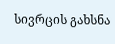სივრცის გახსნა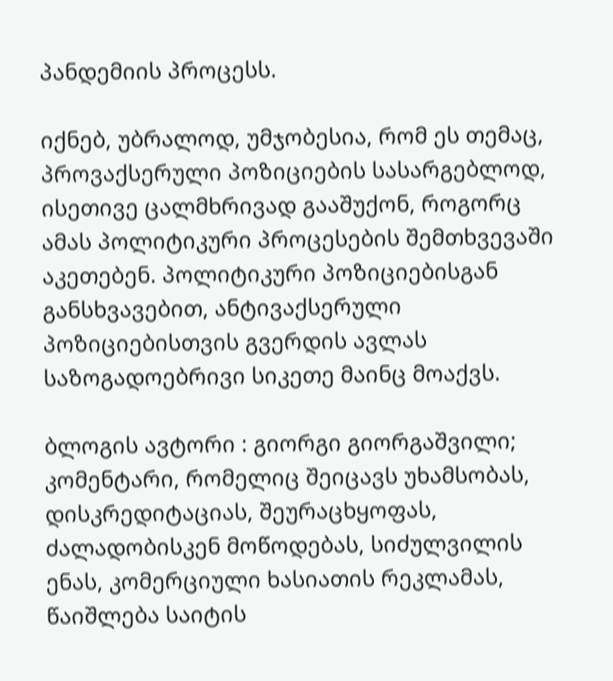პანდემიის პროცესს.

იქნებ, უბრალოდ, უმჯობესია, რომ ეს თემაც, პროვაქსერული პოზიციების სასარგებლოდ, ისეთივე ცალმხრივად გააშუქონ, როგორც ამას პოლიტიკური პროცესების შემთხვევაში აკეთებენ. პოლიტიკური პოზიციებისგან განსხვავებით, ანტივაქსერული პოზიციებისთვის გვერდის ავლას საზოგადოებრივი სიკეთე მაინც მოაქვს.

ბლოგის ავტორი : გიორგი გიორგაშვილი;
კომენტარი, რომელიც შეიცავს უხამსობას, დისკრედიტაციას, შეურაცხყოფას, ძალადობისკენ მოწოდებას, სიძულვილის ენას, კომერციული ხასიათის რეკლამას, წაიშლება საიტის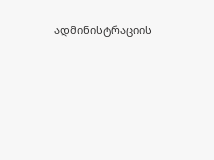ადმინისტრაციის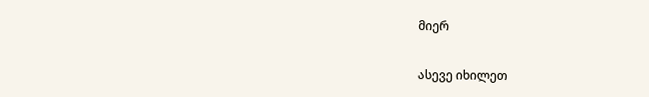მიერ

ასევე იხილეთ